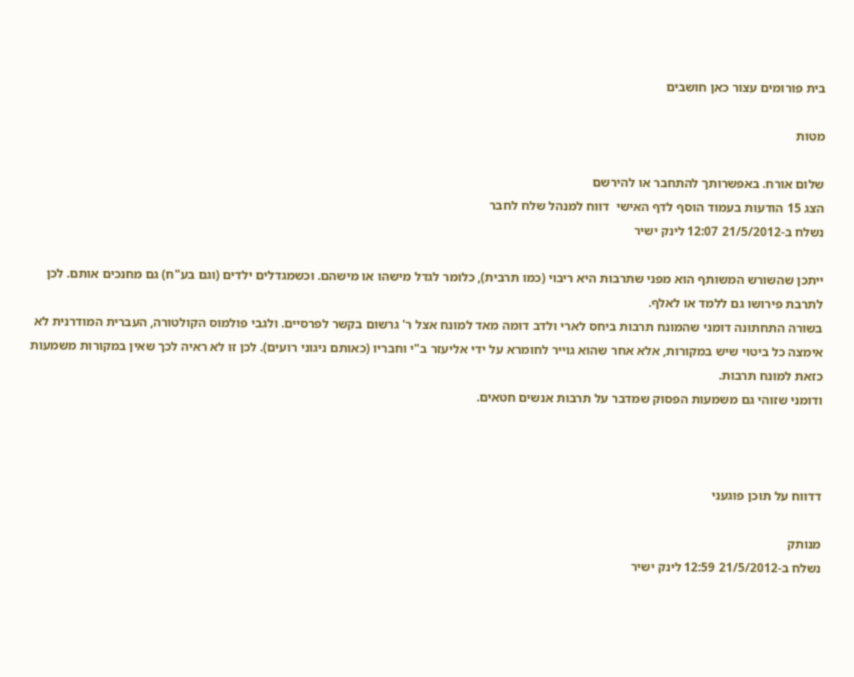בית פורומים עצור כאן חושבים

מטות

שלום אורח. באפשרותך להתחבר או להירשם
הצג 15 הודעות בעמוד הוסף לדף האישי  דווח למנהל שלח לחבר
נשלח ב-21/5/2012 12:07 לינק ישיר

ייתכן שהשורש המשותף הוא מפני שתרבות היא ריבוי (כמו תרבית), כלומר לגדל מישהו או מישהם. וכשמגדלים ילדים (וגם בע"ח) גם מחנכים אותם. לכן לתרבת פירושו גם ללמד או לאלף.
בשורה התחתונה דומני שהמונח תרבות ביחס לארי ולדב דומה מאד למונח אצל ר' גרשום בקשר לפרסיים. ולגבי פולמוס הקולטורה, העברית המודרנית לא אימצה כל ביטוי שיש במקורות, אלא אחר שהוא גוייר לחומרא על ידי אליעזר ב"י וחבריו (כאותם ניגוני רועים). לכן זו לא ראיה לכך שאין במקורות משמעות כזאת למונח תרבות.
ודומני שזוהי גם משמעות הפסוק שמדבר על תרבות אנשים חטאים.



דדווח על תוכן פוגעני

מנותק
נשלח ב-21/5/2012 12:59 לינק ישיר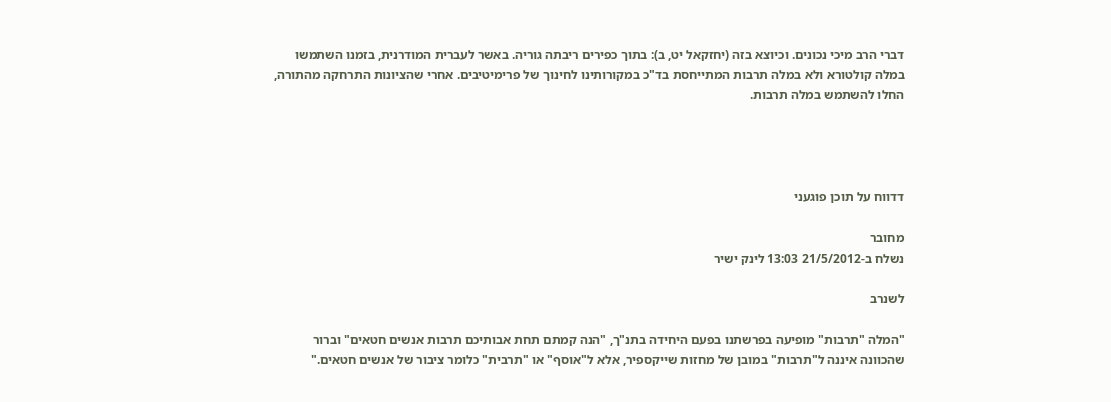דברי הרב מיכי נכונים. וכיוצא בזה (יחזקאל יט, ב): בתוך כפירים ריבתה גוריה. באשר לעברית המודרנית, בזמנו השתמשו במלה קולטורא ולא במלה תרבות המתייחסת בד"כ במקורותינו לחינוך של פרימיטיבים. אחרי שהציונות התרחקה מהתורה, החלו להשתמש במלה תרבות.




דדווח על תוכן פוגעני

מחובר
נשלח ב-21/5/2012 13:03 לינק ישיר

לשנרב

"המלה "תרבות" מופיעה בפרשתנו בפעם היחידה בתנ"ך, "הנה קמתם תחת אבותיכם תרבות אנשים חטאים" וברור שהכוונה איננה ל"תרבות" במובן של מחזות שייקספיר, אלא ל"אוסף" או "תרבית" כלומר ציבור של אנשים חטאים."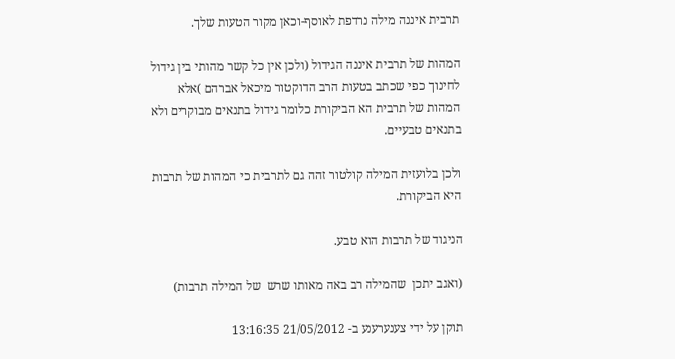תרבית איננה מילה נרדפת לאוסף-וכאן מקור הטעות שלך.

המהות של תרבית איננה הגידול (ולכן אין כל קשר מהותי בין גידול לחינוך כפי שכתב בטעות הרב הדוקטור מיכאל אברהם )אלא המהות של תרבית הא הביקורת כלומר גידול בתנאים מבוקרים ולא בתנאים טבעיים.

ולכן בלועזית המילה קולטור זהה גם לתרבית כי המהות של תרבות היא הביקורת.

הניגוד של תרבות הוא טבע.

(ואגב יתכן  שהמילה רב באה מאותו שרש  של המילה תרבות)

תוקן על ידי צענערענע ב- 21/05/2012 13:16:35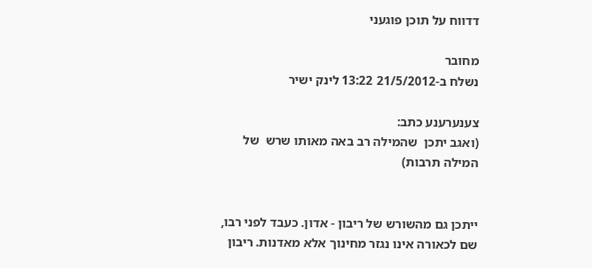דדווח על תוכן פוגעני

מחובר
נשלח ב-21/5/2012 13:22 לינק ישיר

צענערענע כתב:
(ואגב יתכן  שהמילה רב באה מאותו שרש  של המילה תרבות)


ייתכן גם מהשורש של ריבון - אדון. כעבד לפני רבו, שם לכאורה אינו נגזר מחינוך אלא מאדנות. ריבון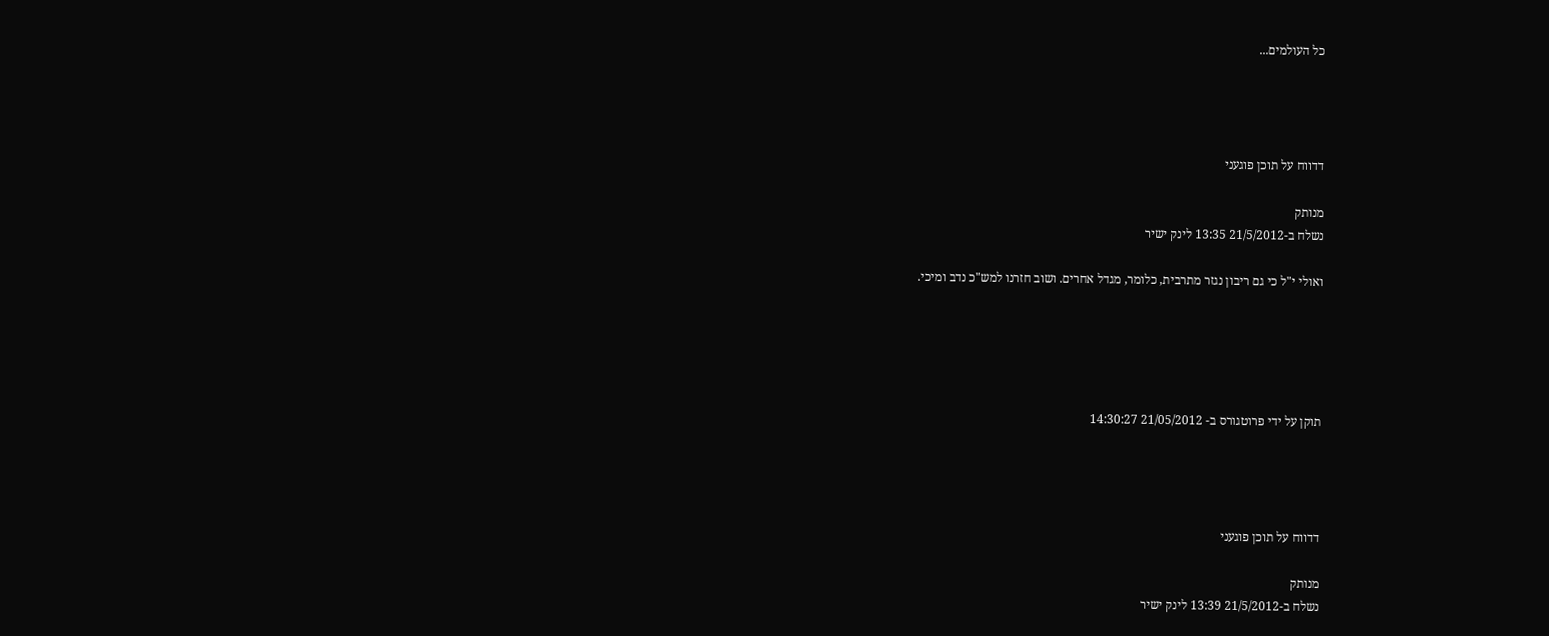כל העולמים...




דדווח על תוכן פוגעני

מנותק
נשלח ב-21/5/2012 13:35 לינק ישיר

ואולי י"ל כי גם ריבון נגזר מתרבית, כלומר, מגדל אחרים. ושוב חזרנו למש"כ נדב ומיכי.





תוקן על ידי פרוטגורס ב- 21/05/2012 14:30:27




דדווח על תוכן פוגעני

מנותק
נשלח ב-21/5/2012 13:39 לינק ישיר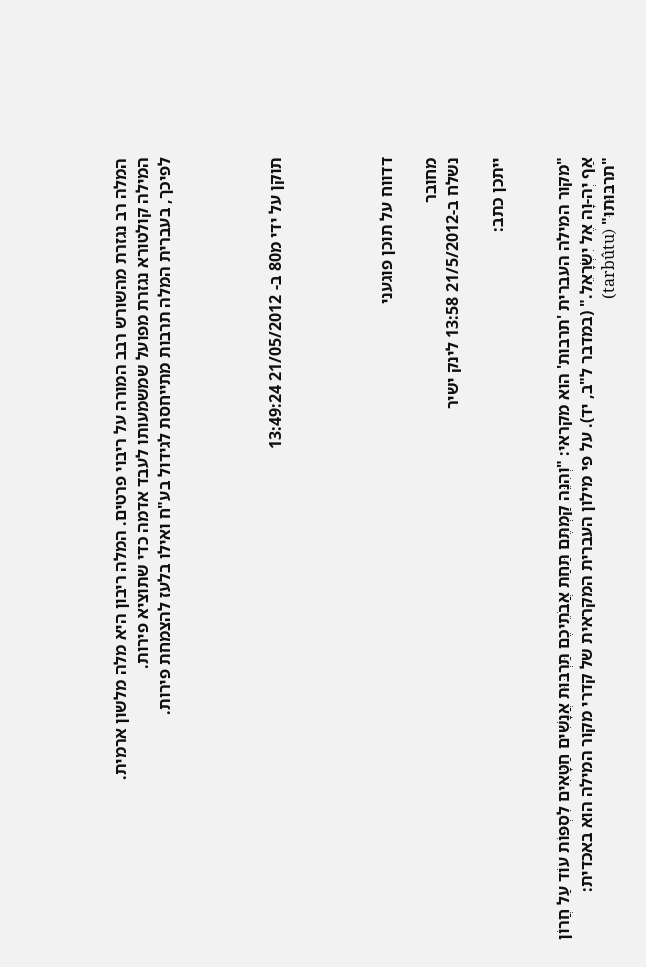המלה רב נגזרת מהשורש רבב המורה על ריבוי פרטים. המלה ריבון היא מלה מלשון ארמית.
המילה קולטורא נגזרת מפועל שמשמעותו לעבד אדמה כדי שתוציא פירות.
לפיכך, בעברית המלה תרבות מתייחסת לגידול בע"ח ואילו בלעז להצמחת פירות.




תוקן על ידי מ80 ב- 21/05/2012 13:49:24




דדווח על תוכן פוגעני

מחובר
נשלח ב-21/5/2012 13:58 לינק ישיר

ייתכן כתב:


"מקור המילה העברית 'תרבות' הוא מקראי: "וְהִנֵּה קַמְתֶּם תַּחַת אֲבֹתֵיכֶם תַּרְבּוּת אֲנָשִׁים חַטָּאִים לִסְפּוֹת עוֹד עַל חֲרוֹן אַף יְה-וָה אֶל יִשְׂרָאֵל." (במדבר ל"ב, יד). על פי מילון העברית המקראית של קדרי מקור המילה הוא באכדית: "תרבּוּתוּ" (tarbûtu)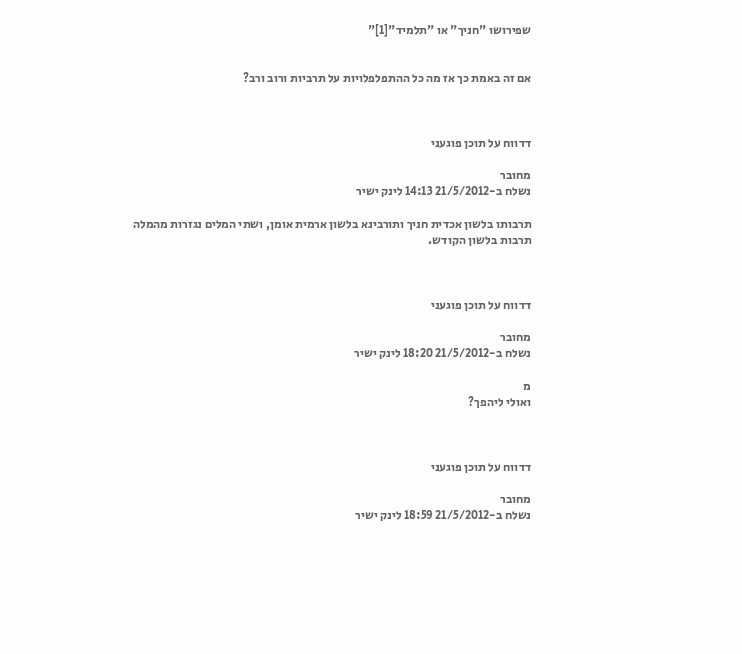שפירושו "חניך" או "תלמיד"[1]"


אם זה באמת כך אז מה כל ההתפלפלויות על תרביות ורוב ורב?



דדווח על תוכן פוגעני

מחובר
נשלח ב-21/5/2012 14:13 לינק ישיר

תרבותו בלשון אכדית חניך ותורבינא בלשון ארמית אומן, ושתי המלים נגזרות מהמלה תרבות בלשון הקודש.



דדווח על תוכן פוגעני

מחובר
נשלח ב-21/5/2012 18:20 לינק ישיר

מ
ואולי ליהפך?



דדווח על תוכן פוגעני

מחובר
נשלח ב-21/5/2012 18:59 לינק ישיר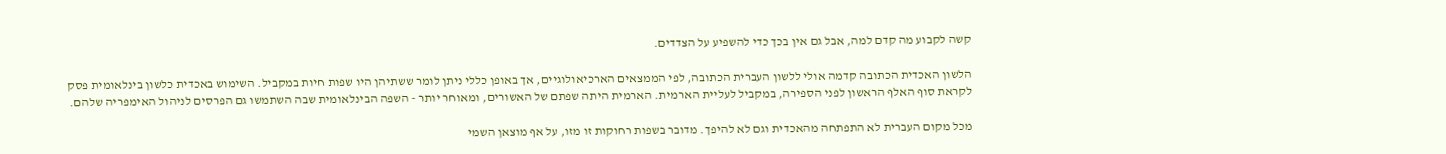קשה לקבוע מה קדם למה, אבל גם אין בכך כדי להשפיע על הצדדים.

הלשון האכדית הכתובה קדמה אולי ללשון העברית הכתובה, לפי הממצאים הארכיאולוגיים, אך באופן כללי ניתן לומר ששתיהן היו שפות חיות במקביל. השימוש באכדית כלשון בינלאומית פסק לקראת סוף האלף הראשון לפני הספירה, במקביל לעליית הארמית. הארמית היתה שפתם של האשורים, ומאוחר יותר - השפה הבינלאומית שבה השתמשו גם הפרסים לניהול האימפריה שלהם.

מכל מקום העברית לא התפתחה מהאכדית וגם לא להיפך. מדובר בשפות רחוקות זו מזו, על אף מוצאן השמי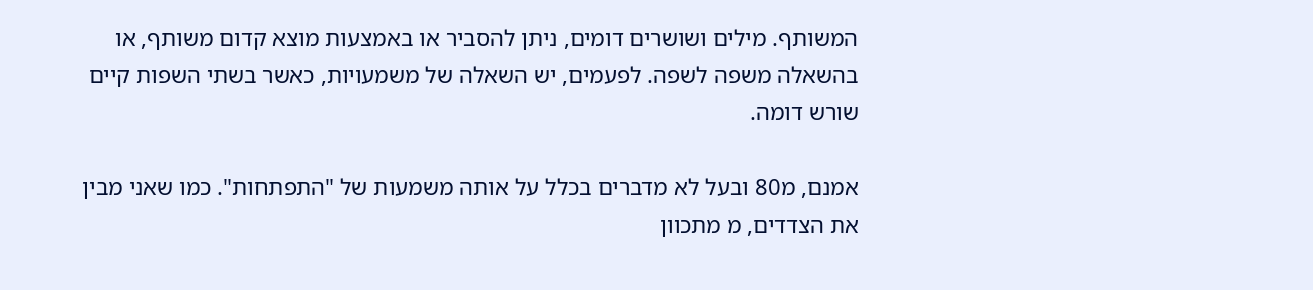המשותף. מילים ושושרים דומים, ניתן להסביר או באמצעות מוצא קדום משותף, או בהשאלה משפה לשפה. לפעמים, יש השאלה של משמעויות, כאשר בשתי השפות קיים שורש דומה.

אמנם, מ80 ובעל לא מדברים בכלל על אותה משמעות של "התפתחות". כמו שאני מבין את הצדדים, מ מתכוון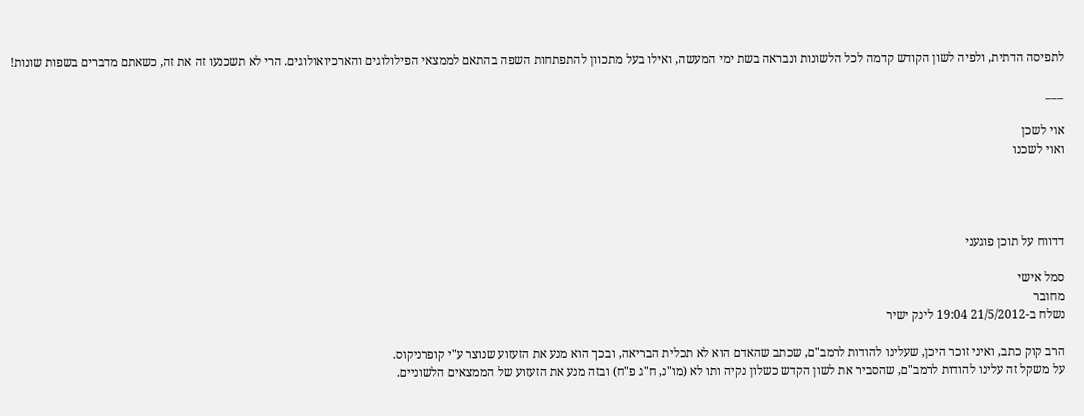לתפיסה הדתית, ולפיה לשון הקודש קדמה לכל הלשונות ונבראה בשת ימי המעשה, ואילו בעל מתכוון להתפתחות השפה בהתאם לממצאי הפילולוגים והארכיואולוגים. הרי לא תשכנעו זה את זה, כשאתם מדברים בשפות שונות!

___

אוי לשכן
ואוי לשכנו




דדווח על תוכן פוגעני

סמל אישי
מחובר
נשלח ב-21/5/2012 19:04 לינק ישיר

הרב קוק כתב, ואיני זוכר היכן, שעלינו להודות לרמב"ם, שכתב שהאדם הוא לא תכלית הבריאה, ובכך הוא מנע את הזעזוע שנוצר ע"י קופרניקוס.
על משקל זה עלינו להודות לרמב"ם, שהסביר את לשון הקדש כשלון נקיה ותו לא (מו"נ, ח"ג פ"ח) ובזה מנע את הזעזוע של הממצאים הלשוניים.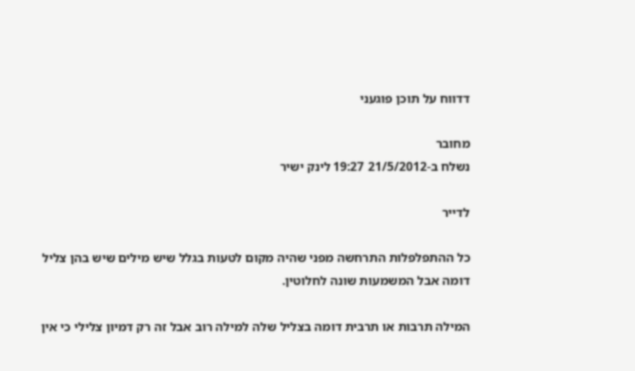דדווח על תוכן פוגעני

מחובר
נשלח ב-21/5/2012 19:27 לינק ישיר

לדייר

כל ההתפלפלות התרחשה מפני שהיה מקום לטעות בגלל שיש מילים שיש בהן צליל דומה אבל המשמעות שונה לחלוטין.

המילה תרבות או תרבית דומה בצליל שלה למילה רוב אבל זה רק דמיון צלילי כי אין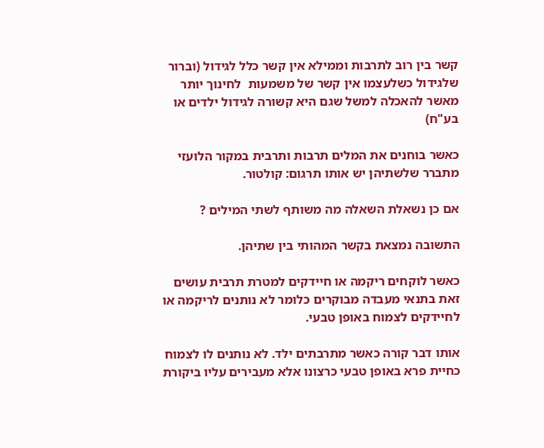קשר בין רוב לתרבות וממילא אין קשר כלל לגידול (וברור שלגידול כשלעצמו אין קשר של משמעות  לחינוך יותר מאשר להאכלה למשל שגם היא קשורה לגידול ילדים או בע"ח)

כאשר בוחנים את המלים תרבות ותרבית במקור הלועזי מתברר שלשתיהן יש אותו תרגום: קולטור.

אם כן נשאלת השאלה מה משותף לשתי המילים ?

התשובה נמצאת בקשר המהותי בין שתיהן.

כאשר לוקחים ריקמה או חיידקים למטרת תרבית עושים זאת בתנאי מעבדה מבוקרים כלומר לא נותנים לריקמה או לחיידקים לצמוח באופן טבעי.

אותו דבר קורה כאשר מתרבתים ילד. לא נותנים לו לצמוח כחיית פרא באופן טבעי כרצונו אלא מעבירים עליו ביקורת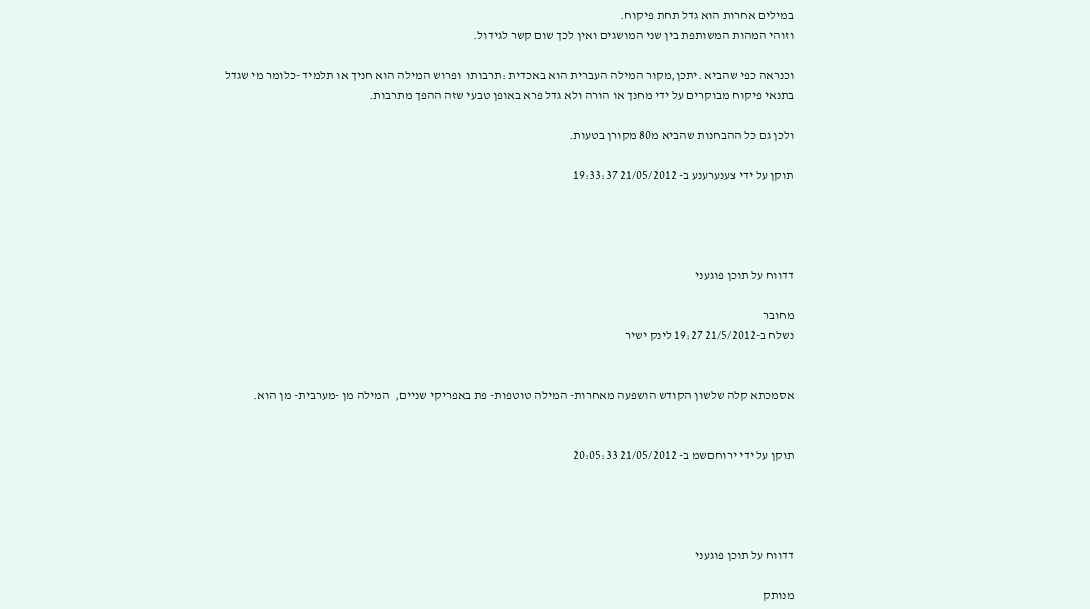במילים אחרות הוא גדל תחת פיקוח.
וזוהי המהות המשותפת בין שני המושגים ואין לכך שום קשר לגידול.

וכנראה כפי שהביא .יתכן,מקור המילה העברית הוא באכדית :תרבותו  ופרוש המילה הוא חניך או תלמיד -כלומר מי שגדל בתנאי פיקוח מבוקרים על ידי מחנך או הורה ולא גדל פרא באופן טבעי שזה ההפך מתרבות.

ולכן גם כל ההבחנות שהביא מ80 מקורן בטעות.

תוקן על ידי צענערענע ב- 21/05/2012 19:33:37




דדווח על תוכן פוגעני

מחובר
נשלח ב-21/5/2012 19:27 לינק ישיר


אסמכתא קלה שלשון הקודש הושפעה מאחרות- המילה טוטפות- פת באפריקי שניים,  המילה מן -מערבית- מן הוא.


תוקן על ידי ירוחםשמ ב- 21/05/2012 20:05:33




דדווח על תוכן פוגעני

מנותק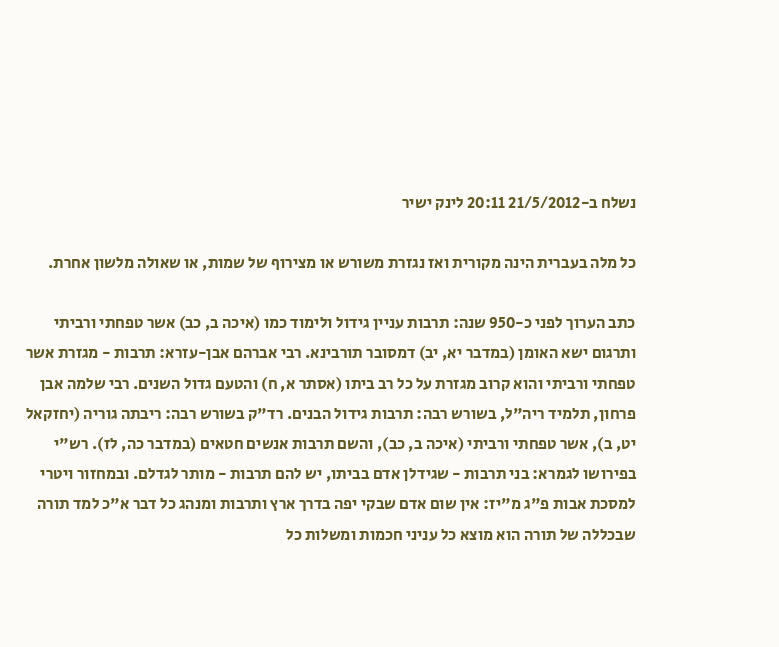נשלח ב-21/5/2012 20:11 לינק ישיר

כל מלה בעברית הינה מקורית ואז נגזרת משורש או מצירוף של שמות, או שאולה מלשון אחרת.

כתב הערוך לפני כ-950 שנה: תרבות עניין גידול ולימוד כמו (איכה ב, כב) אשר טפחתי ורביתי ותרגום ישא האומן (במדבר יא, יב) דמסובר תורבינא. רבי אברהם אבן-עזרא: תרבות - מגזרת אשר טפחתי ורביתי והוא קרוב מגזרת על כל רב ביתו (אסתר א, ח) והטעם גדול השנים. רבי שלמה אבן פרחון, תלמיד ריה"ל, בשורש רבה: תרבות גידול הבנים. רד"ק בשורש רבה: ריבתה גוריה (יחזקאל יט, ב), אשר טפחתי ורביתי (איכה ב, כב), והשם תרבות אנשים חטאים (במדבר כה, לז). רש"י בפירושו לגמרא: בני תרבות - שגידלן אדם בביתו, יש להם תרבות - מותר לגדלם. ובמחזור ויטרי למסכת אבות פ"ג מ"יז: אין שום אדם שבקי יפה בדרך ארץ ותרבות ומנהג כל דבר א"כ למד תורה שבכללה של תורה הוא מוצא כל עניני חכמות ומשלות כל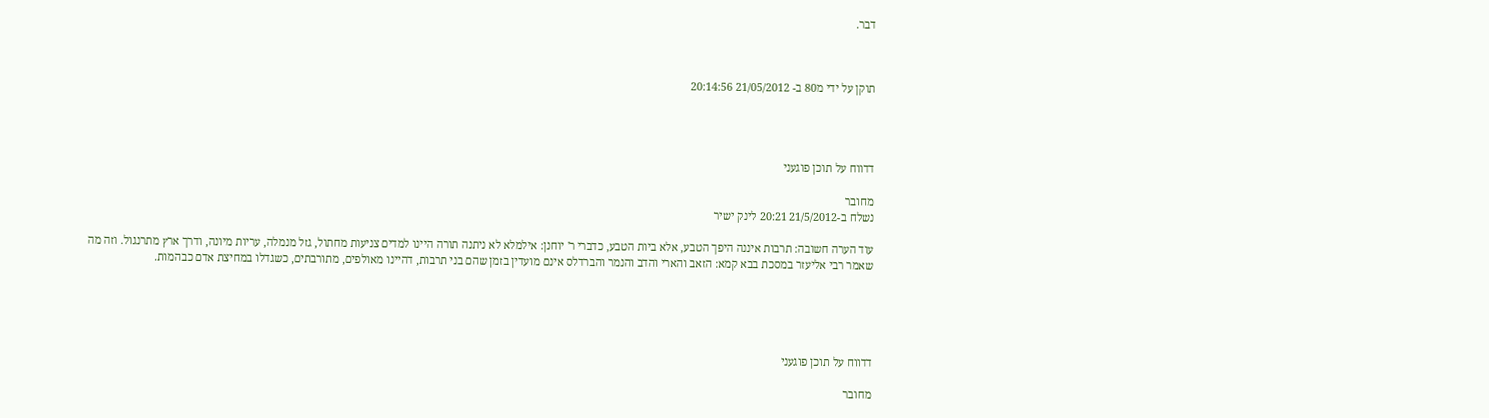דבר.



תוקן על ידי מ80 ב- 21/05/2012 20:14:56




דדווח על תוכן פוגעני

מחובר
נשלח ב-21/5/2012 20:21 לינק ישיר

עוד הערה חשובה: תרבות איננה היפך הטבע, אלא ביות הטבע, כדברי ר' יוחנן: אילמלא לא ניתנה תורה היינו למדים צניעות מחתול, גזל מנמלה, עריות מיונה, ודרך ארץ מתרנגול. וזה מה שאמר רבי אליעזר במסכת בבא קמא: הזאב והארי והדב והנמר והברדלס אינם מועדין בזמן שהם בני תרבות, דהיינו מאולפים, מתורבתים, כשגדלו במחיצת אדם כבהמות.





דדווח על תוכן פוגעני

מחובר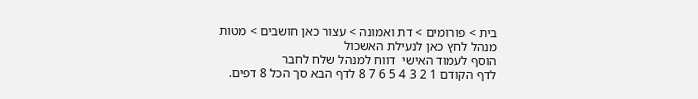בית > פורומים > דת ואמונה > עצור כאן חושבים > מטות
מנהל לחץ כאן לנעילת האשכול
הוסף לעמוד האישי  דווח למנהל שלח לחבר
לדף הקודם 1 2 3 4 5 6 7 8 לדף הבא סך הכל 8 דפים.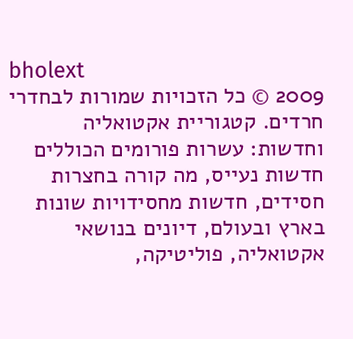bholext
2009 © כל הזכויות שמורות לבחדרי חרדים. קטגוריית אקטואליה וחדשות: עשרות פורומים הכוללים חדשות נעייס, מה קורה בחצרות חסידים, חדשות מחסידויות שונות בארץ ובעולם, דיונים בנושאי אקטואליה, פוליטיקה,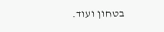בטחון ועוד.